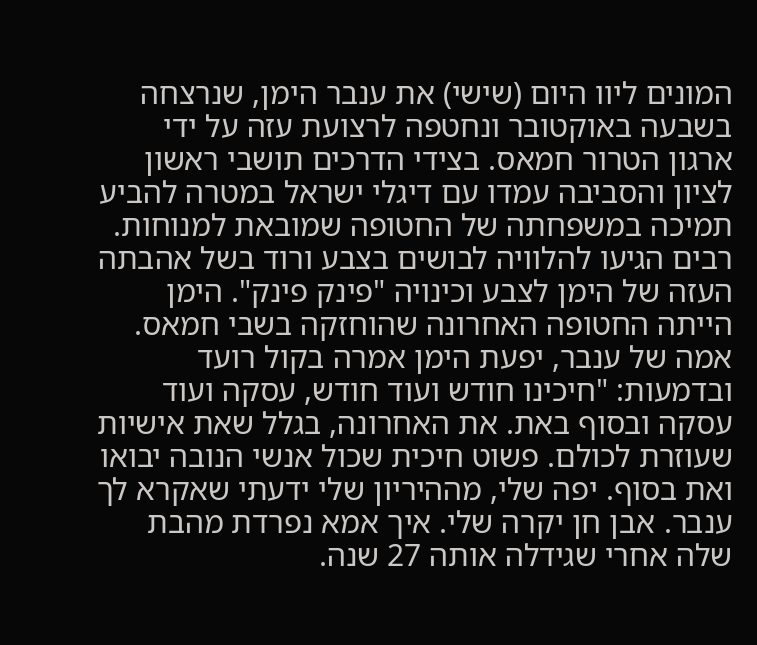המונים ליוו היום (שישי) את ענבר הימן, שנרצחה בשבעה באוקטובר ונחטפה לרצועת עזה על ידי ארגון הטרור חמאס. בצידי הדרכים תושבי ראשון לציון והסביבה עמדו עם דיגלי ישראל במטרה להביע תמיכה במשפחתה של החטופה שמובאת למנוחות. רבים הגיעו להלוויה לבושים בצבע ורוד בשל אהבתה העזה של הימן לצבע וכינויה "פינק פינק". הימן הייתה החטופה האחרונה שהוחזקה בשבי חמאס.
אמה של ענבר, יפעת הימן אמרה בקול רועד ובדמעות: "חיכינו חודש ועוד חודש, עסקה ועוד עסקה ובסוף באת. את האחרונה, בגלל שאת אישיות שעוזרת לכולם. פשוט חיכית שכול אנשי הנובה יבואו ואת בסוף. יפה שלי, מההיריון שלי ידעתי שאקרא לך ענבר. אבן חן יקרה שלי. איך אמא נפרדת מהבת שלה אחרי שגידלה אותה 27 שנה.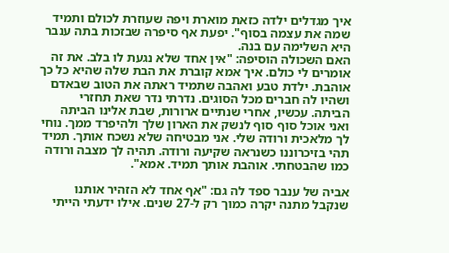איך מגדלים ילדה כזאת מוארת ויפה שעוזרת לכולם ותמיד שמה את עצמה בסוף". יפעת אף סיפרה שבזכות בתה ענבר היא השלימה עם בנה.
האם השכולה הוסיפה: "אין אחד שלא נגעת לו בלב. את זה אומרים לי כולם. איך אמא קוברת את הבת שלה שהיא כל כך אוהבת. ילדת טבע ואהבה שתמיד ראתה את הטוב שבאדם ושהיו לה חברים מכל הסוגים. נדרתי נדר שאת תחזרי הביתה. עכשיו, אחרי שנתיים ארורות, שבת אלינו הביתה ואני אוכל סוף סוף לנשק את הארון שלך ולהיפרד ממך. נוחי לך מלאכית ורודה שלי. אני מבטיחה שלא נשכח אותך. תמיד תהי בזיכרוננו כשנראה שקיעה ורודה. תהיה לך מצבה ורודה כמו שהבטחתי. אוהבת אותך תמיד. אמא".

אביה של ענבר ספד לה גם: "אף אחד לא הזהיר אותנו שנקבל מתנה יקרה כמוך רק ל-27 שנים. אילו ידעתי הייתי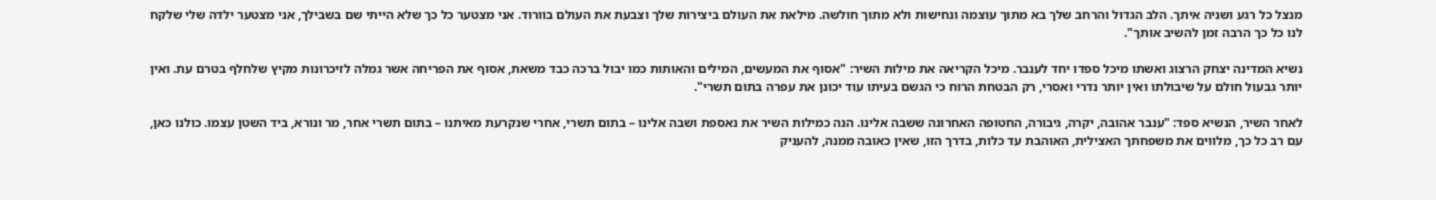מנצל כל רגע ושניה איתך. הלב הגדול והרחב שלך בא מתוך עוצמה ונחישות ולא מתוך חולשה. מילאת את העולם ביצירות שלך וצבעת את העולם בוורוד. אני מצטער כל כך שלא הייתי שם בשבילך, אני מצטער ילדה שלי שלקח לנו כל כך הרבה זמן להשיב אותך".

נשיא המדינה יצחק הרצוג ואשתו מיכל ספדו יחד לענבר. מיכל הקריאה את מילות השיר: "אסוף את המעשים, המילים והאותות כמו יבול ברכה כבד משאת, אסוף את הפריחה אשר גמלה לזיכרונות מקיץ שלחלף בטרם עת. ואין יותר גבעול חולם על שיבולתו ואין יותר נדרי ואסרי, רק הבטחת הרוח כי הגשם בעיתו עוד יכונן את עפרה בתום תשרי".

לאחר השיר, הנשיא ספד: "ענבר אהובה, יקרה, גיבורה, החטופה האחרונה ששבה אלינו. הנה כמילות השיר את נאספת ושבה אלינו – בתום תשרי, אחרי שנקרעת מאיתנו – בתום תשרי אחר, מר ונורא, ביד השטן עצמו. כולנו כאן, עם רב כל כך, מלווים את משפחתך האצילית, האוהבת עד כלות, בדרך הזו, שאין כאובה ממנה, להעניק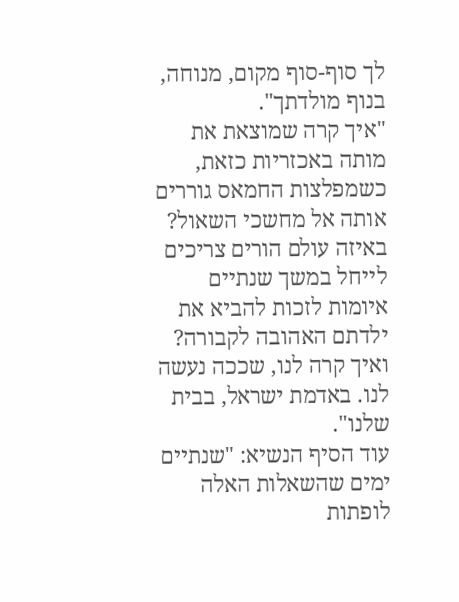לך סוף-סוף מקום, מנוחה, בנוף מולדתך".
"איך קרה שמוצאת את מותה באכזריות כזאת, כשמפלצות החמאס גוררים אותה אל מחשכי השאול? באיזה עולם הורים צריכים לייחל במשך שנתיים איומות לזכות להביא את ילדתם האהובה לקבורה? ואיך קרה לנו, שככה נעשה לנו. באדמת ישראל, בבית שלנו".
עוד הסיף הנשיא: "שנתיים ימים שהשאלות האלה לופתות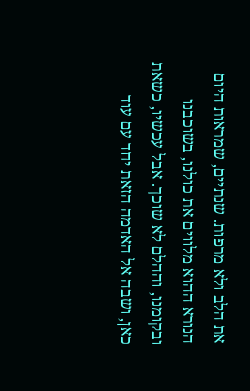את הלב ולא מרפות. שנתיים, שמראות היום הנורא ההוא מלווים את כולנו, בשוכבנו ובקומנו, וההלם לא שוכך. אבל עכשיו, כשאת כאן, ושבה אל האדמה הזאת יחד עם עוד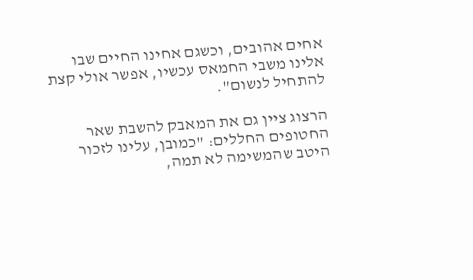אחים אהובים, וכשגם אחינו החיים שבו אלינו משבי החמאס עכשיו, אפשר אולי קצת להתחיל לנשום".

הרצוג ציין גם את המאבק להשבת שאר החטופים החללים: "כמובן, עלינו לזכור היטב שהמשימה לא תמה,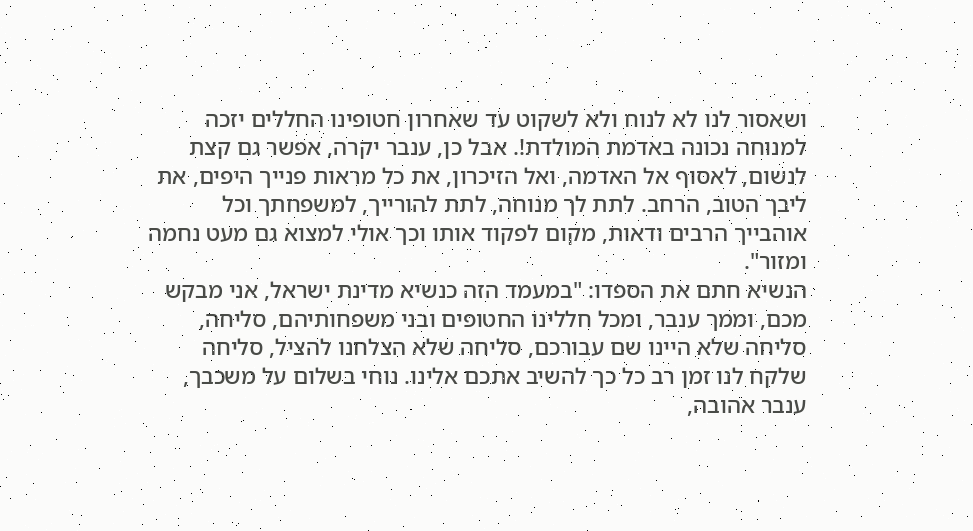ושאסור לנו לא לנוח ולא לשקוט עד שאחרון חטופינו החללים יזכה למנוחה נכונה באדמת המולדת!. אבל כן, ענבר יקרה, אפשר גם קצת לנשום, לאסוף אל האדמה, ואל הזיכרון, את כל מראות פנייך היפים, את ליבך הטוב, הרחב. לתת לך מנוחה, לתת להורייך, למשפחתך וכל אוהבייך הרבים ודאות, מקום לפקוד אותו וכך אולי למצוא גם מעט נחמה ומזור".
הנשיא חתם את הספדו: "במעמד הזה כנשיא מדינת ישראל, אני מבקש מכם, וממך ענבר, ומכל חללינו החטופים ובני משפחותיהם, סליחה, סליחה שלא היינו שם עבורכם, סליחה שלא הצלחנו להציל, סליחה שלקח לנו זמן רב כל כך להשיב אתכם אלינו. נוחי בשלום על משכבך, ענבר אהובה,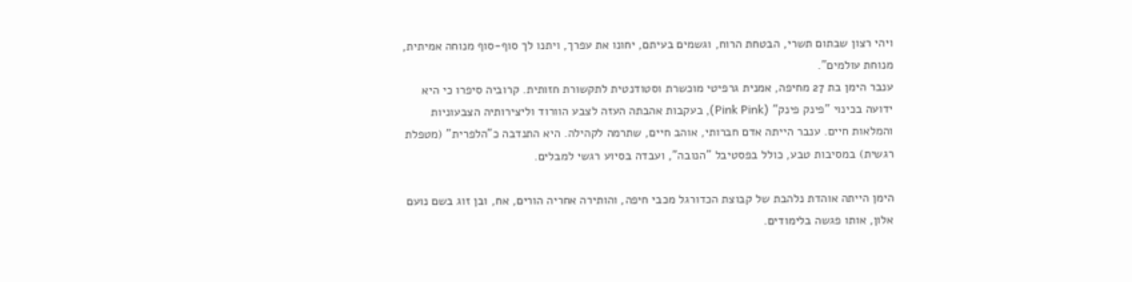ויהי רצון שבתום תשרי, הבטחת הרוח, וגשמים בעיתם, יחונו את עפרך, ויתנו לך סוף-סוף מנוחה אמיתית, מנוחת עולמים".
ענבר הימן בת 27 מחיפה, אמנית גרפיטי מוכשרת וסטודנטית לתקשורת חזותית. קרוביה סיפרו כי היא ידועה בכינוי "פינק פינק" (Pink Pink), בעקבות אהבתה העזה לצבע הוורוד וליצירותיה הצבעוניות והמלאות חיים. ענבר הייתה אדם חברותי, אוהב חיים, שתרמה לקהילה. היא התנדבה כ"הלפרית" (מטפלת רגשית) במסיבות טבע, כולל בפסטיבל "הנובה", ועבדה בסיוע רגשי למבלים.

הימן הייתה אוהדת נלהבת של קבוצת הכדורגל מכבי חיפה, והותירה אחריה הורים, אח, ובן זוג בשם נועם אלון, אותו פגשה בלימודים.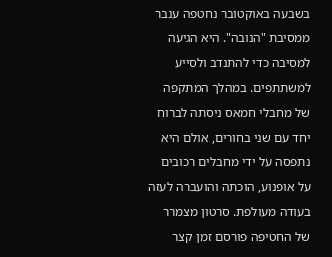בשבעה באוקטובר נחטפה ענבר ממסיבת "הנובה". היא הגיעה למסיבה כדי להתנדב ולסייע למשתתפים. במהלך המתקפה של מחבלי חמאס ניסתה לברוח יחד עם שני בחורים, אולם היא נתפסה על ידי מחבלים רכובים על אופנוע, הוכתה והועברה לעזה בעודה מעולפת. סרטון מצמרר של החטיפה פורסם זמן קצר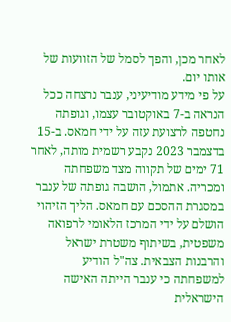לאחר מכן, והפך לסמל של הזוועות של אותו יום.
על פי מידע מודיעיני, ענבר נרצחה ככל הנראה ב-7 באוקטובר עצמו, וגופתה נחטפה לרצועת עזה על ידי חמאס. ב-15 בדצמבר 2023 נקבע רשמית מותה, לאחר 71 ימים של תקווה מצד משפחתה ומכריה. אתמול, הושבה גופתה של ענבר במסגרת ההסכם עם חמאס. הליך הזיהוי הושלם על ידי המרכז הלאומי לרפואה משפטית, בשיתוף משטרת ישראל והרבנות הצבאית. צה"ל הודיע למשפחתה כי ענבר הייתה האישה הישראלית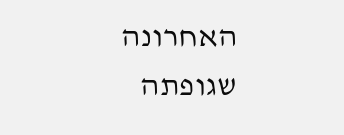האחרונה שגופתה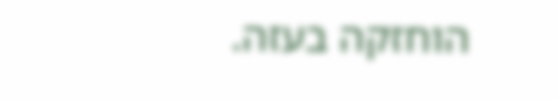הוחזקה בעזה.